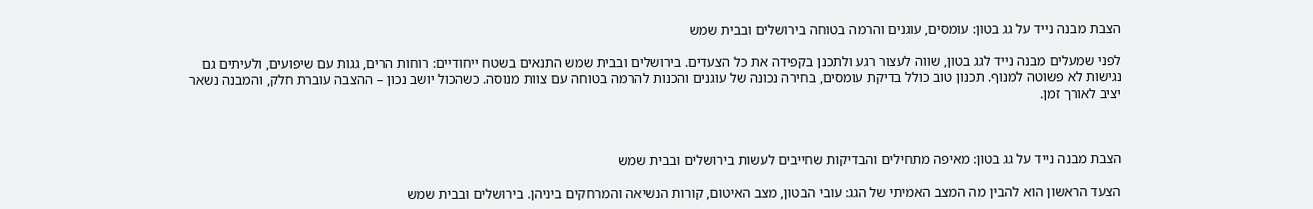הצבת מבנה נייד על גג בטון: עומסים, עוגנים והרמה בטוחה בירושלים ובבית שמש

לפני שמעלים מבנה נייד לגג בטון, שווה לעצור רגע ולתכנן בקפידה את כל הצעדים. בירושלים ובבית שמש התנאים בשטח ייחודיים: רוחות הרים, גגות עם שיפועים, ולעיתים גם נגישות לא פשוטה למנוף. תכנון טוב כולל בדיקת עומסים, בחירה נכונה של עוגנים והכנות להרמה בטוחה עם צוות מנוסה. כשהכול יושב נכון – ההצבה עוברת חלק, והמבנה נשאר יציב לאורך זמן.



הצבת מבנה נייד על גג בטון: מאיפה מתחילים והבדיקות שחייבים לעשות בירושלים ובבית שמש

הצעד הראשון הוא להבין מה המצב האמיתי של הגג: עובי הבטון, מצב האיטום, קורות הנשיאה והמרחקים ביניהן. בירושלים ובבית שמש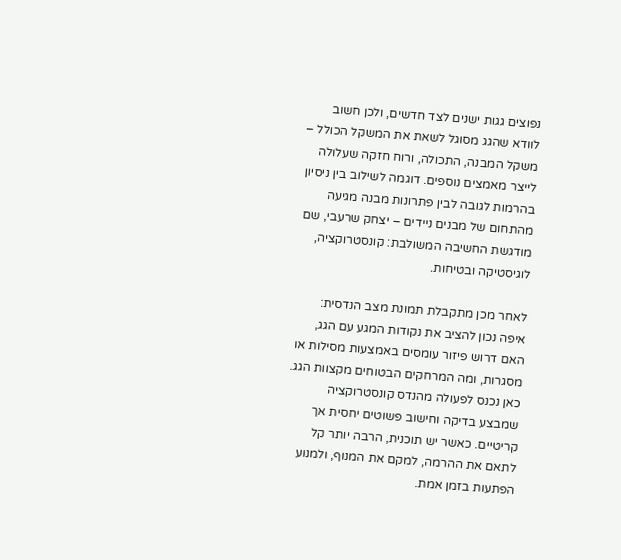נפוצים גגות ישנים לצד חדשים, ולכן חשוב לוודא שהגג מסוגל לשאת את המשקל הכולל – משקל המבנה, התכולה, ורוח חזקה שעלולה לייצר מאמצים נוספים. דוגמה לשילוב בין ניסיון בהרמות לגובה לבין פתרונות מבנה מגיעה מהתחום של מבנים ניידים – יצחק שרעבי, שם מודגשת החשיבה המשולבת: קונסטרוקציה, לוגיסטיקה ובטיחות.

לאחר מכן מתקבלת תמונת מצב הנדסית: איפה נכון להציב את נקודות המגע עם הגג, האם דרוש פיזור עומסים באמצעות מסילות או מסגרות, ומה המרחקים הבטוחים מקצוות הגג. כאן נכנס לפעולה מהנדס קונסטרוקציה שמבצע בדיקה וחישוב פשוטים יחסית אך קריטיים. כאשר יש תוכנית, הרבה יותר קל לתאם את ההרמה, למקם את המנוף, ולמנוע הפתעות בזמן אמת.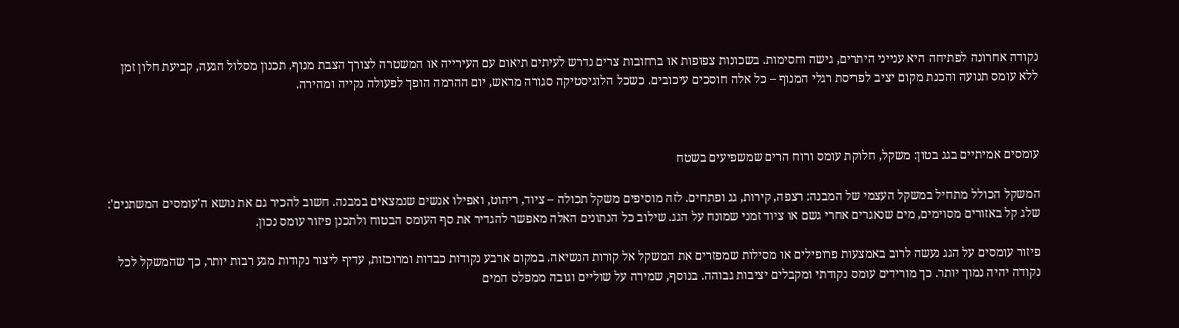נקודה אחרונה לפתיחה היא ענייני היתרים, גישה וחסימות. בשכונות צפופות או ברחובות צרים נדרש לעיתים תיאום עם העירייה או המשטרה לצורך הצבת מנוף. תכנון מסלול הגעה, קביעת חלון זמן ללא עומס תנועה והכנת מקום יציב לפריסת רגלי המנוף – כל אלה חוסכים עיכובים. כשכל הלוגיסטיקה סגורה מראש, יום ההרמה הופך לפעולה נקייה ומהירה.



עומסים אמיתיים בגג בטון: משקל, חלוקת עומס ורוח הרים שמשפיעים בשטח

המשקל הכולל מתחיל במשקל העצמי של המבנה: רצפה, קירות, גג ופתחים. לזה מוסיפים משקל תכולה – ציוד, ריהוט, ואפילו אנשים שנמצאים במבנה. חשוב להכיר גם את נושא ה'עומסים המשתנים': שלג קל באזורים מסוימים, מים שנאגרים אחרי גשם או ציוד זמני שמונח על הגג. שילוב כל הנתונים האלה מאפשר להגדיר את סף העומס הבטוח ולתכנן פיזור עומס נכון.

פיזור עומסים על הגג נעשה לרוב באמצעות פרופילים או מסילות שמפזרים את המשקל אל קורות הנשיאה. במקום ארבע נקודות כבדות ומרוכזות, עדיף ליצור נקודות מגע רבות יותר, כך שהמשקל לכל נקודה יהיה נמוך יותר. כך מורידים עומס נקודתי ומקבלים יציבות גבוהה. בנוסף, שמירה על שוליים וגובה ממפלס המים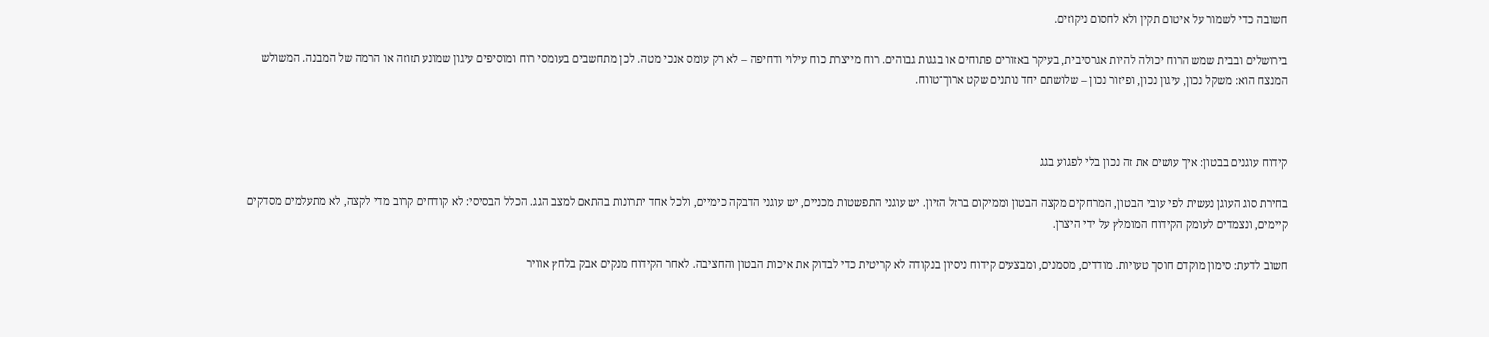חשובה כדי לשמור על איטום תקין ולא לחסום ניקוזים.

בירושלים ובבית שמש הרוח יכולה להיות אגרסיבית, בעיקר באזורים פתוחים או בגגות גבוהים. רוח מייצרת כוח עילוי ודחיפה – לא רק עומס אנכי מטה. לכן מתחשבים בעומסי רוח ומוסיפים עיגון שמונע תזוזה או הרמה של המבנה. המשולש המנצח הוא: משקל נכון, עיגון נכון, ופיזור נכון – שלושתם יחד נותנים שקט ארוך־טווח.



קידוח עוגנים בבטון: איך עושים את זה נכון בלי לפגוע בגג

בחירת סוג העוגן נעשית לפי עובי הבטון, המרחקים מקצה הבטון וממיקום ברזל הזיון. יש עוגני התפשטות מכניים, יש עוגני הדבקה כימיים, ולכל אחד יתרונות בהתאם למצב הגג. הכלל הבסיסי: לא קודחים קרוב מדי לקצה, לא מתעלמים מסדקים קיימים, ונצמדים לעומק הקידוח המומלץ על ידי היצרן.

חשוב לדעת: סימון מוקדם חוסך טעויות. מודדים, מסמנים, ומבצעים קידוח ניסיון בנקודה לא קריטית כדי לבדוק את איכות הבטון והחציבה. לאחר הקידוח מנקים אבק בלחץ אוויר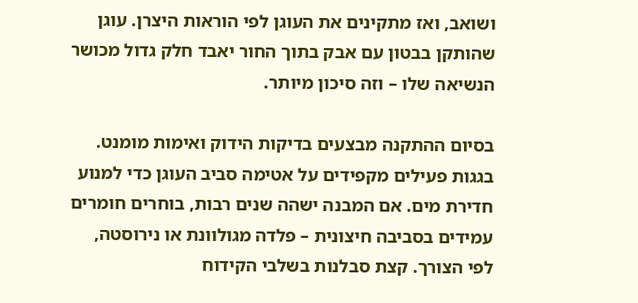ושואב, ואז מתקינים את העוגן לפי הוראות היצרן. עוגן שהותקן בבטון עם אבק בתוך החור יאבד חלק גדול מכושר הנשיאה שלו – וזה סיכון מיותר.

בסיום ההתקנה מבצעים בדיקות הידוק ואימות מומנט. בגגות פעילים מקפידים על אטימה סביב העוגן כדי למנוע חדירת מים. אם המבנה ישהה שנים רבות, בוחרים חומרים עמידים בסביבה חיצונית – פלדה מגולוונת או נירוסטה, לפי הצורך. קצת סבלנות בשלבי הקידוח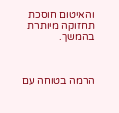והאיטום חוסכת תחזוקה מיותרת בהמשך.



הרמה בטוחה עם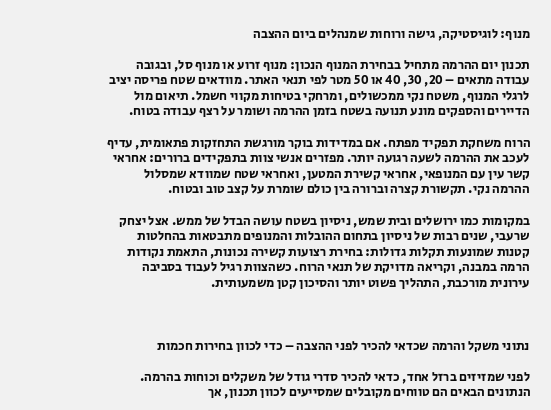מנוף: לוגיסטיקה, גישה ורוחות שמנהלים ביום ההצבה

תכנון יום ההרמה מתחיל בבחירת המנוף הנכון: מנוף זרוע או מנוף סל, ובגובה עבודה מתאים – 20, 30, 40 או 50 מטר לפי תנאי האתר. מוודאים שטח פריסה יציב לרגלי המנוף, משטח נקי ממכשולים, ומרחקי בטיחות מקווי חשמל. תיאום מול הדיירים והספקים מונע תנועה בשטח בזמן ההרמה ושומר על רצף עבודה בטוח.

הרוח משחקת תפקיד מפתח. אם במדידות בוקר מורגשת התחזקות פתאומית, עדיף לעכב את ההרמה לשעה רגועה יותר. מפזרים אנשי צוות בתפקידים ברורים: אחראי קשר עין עם המנופאי, אחראי קשירת המטען, ואחראי שטח שמוודא שמסלול ההרמה נקי. תקשורת קצרה וברורה בין כולם שומרת על קצב טוב ובטוח.

במקומות כמו ירושלים ובית שמש, ניסיון בשטח עושה הבדל של ממש. אצל יצחק שרעבי, שנים רבות של ניסיון בתחום ההובלות והמנופים מתבטאות בהחלטות קטנות שמונעות תקלות גדולות: בחירת רצועות קשירה נכונות, התאמת נקודות הרמה במבנה, וקריאה מדויקת של תנאי הרוח. כשהצוות רגיל לעבוד בסביבה עירונית מורכבת, התהליך פשוט יותר והסיכון קטן משמעותית.



נתוני משקל והרמה שכדאי להכיר לפני ההצבה – כדי לכוון בחירות חכמות

לפני שמזיזים ברזל אחד, כדאי להכיר סדרי גודל של משקלים וכוחות בהרמה. הנתונים הבאים הם טווחים מקובלים שמסייעים לכוון תכנון, אך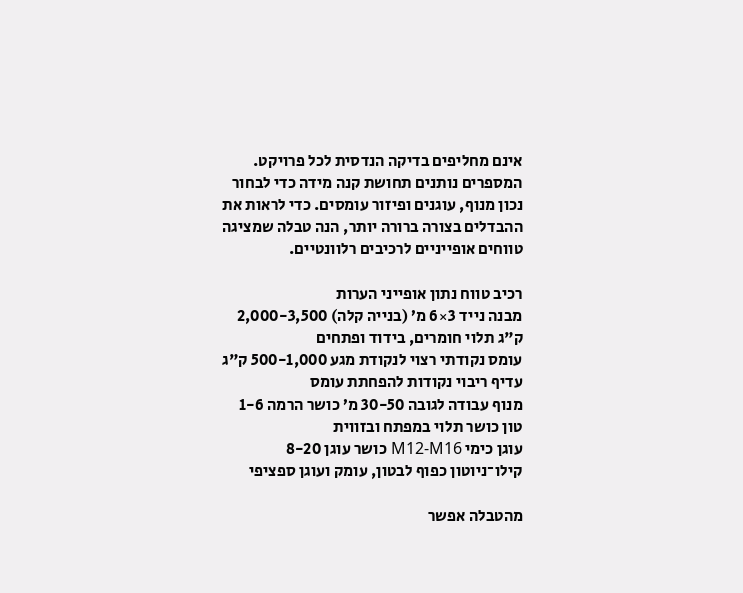אינם מחליפים בדיקה הנדסית לכל פרויקט. המספרים נותנים תחושת קנה מידה כדי לבחור נכון מנוף, עוגנים ופיזור עומסים. כדי לראות את ההבדלים בצורה ברורה יותר, הנה טבלה שמציגה טווחים אופייניים לרכיבים רלוונטיים.

רכיב טווח נתון אופייני הערות
מבנה נייד 3×6 מ’ (בנייה קלה) 2,000-3,500 ק"ג תלוי חומרים, בידוד ופתחים
עומס נקודתי רצוי לנקודת מגע 500-1,000 ק"ג עדיף ריבוי נקודות להפחתת עומס
מנוף עבודה לגובה 30-50 מ’ כושר הרמה 1-6 טון כושר תלוי במפתח ובזווית
עוגן כימי M12-M16 כושר עוגן 8-20 קילו־ניוטון כפוף לבטון, עומק ועוגן ספציפי

מהטבלה אפשר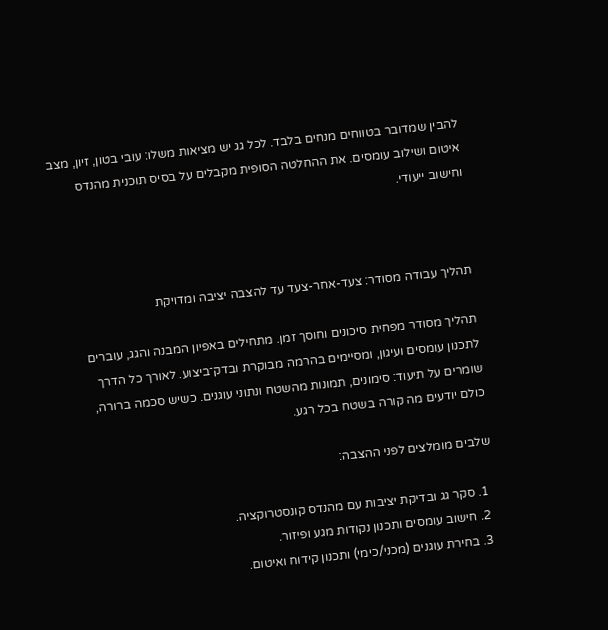להבין שמדובר בטווחים מנחים בלבד. לכל גג יש מציאות משלו: עובי בטון, זיון, מצב איטום ושילוב עומסים. את ההחלטה הסופית מקבלים על בסיס תוכנית מהנדס וחישוב ייעודי.



תהליך עבודה מסודר: צעד-אחר-צעד עד להצבה יציבה ומדויקת

תהליך מסודר מפחית סיכונים וחוסך זמן. מתחילים באפיון המבנה והגג, עוברים לתכנון עומסים ועיגון, ומסיימים בהרמה מבוקרת ובדק־ביצוע. לאורך כל הדרך שומרים על תיעוד: סימונים, תמונות מהשטח ונתוני עוגנים. כשיש סכמה ברורה, כולם יודעים מה קורה בשטח בכל רגע.

שלבים מומלצים לפני ההצבה:

  1. סקר גג ובדיקת יציבות עם מהנדס קונסטרוקציה.
  2. חישוב עומסים ותכנון נקודות מגע ופיזור.
  3. בחירת עוגנים (מכני/כימי) ותכנון קידוח ואיטום.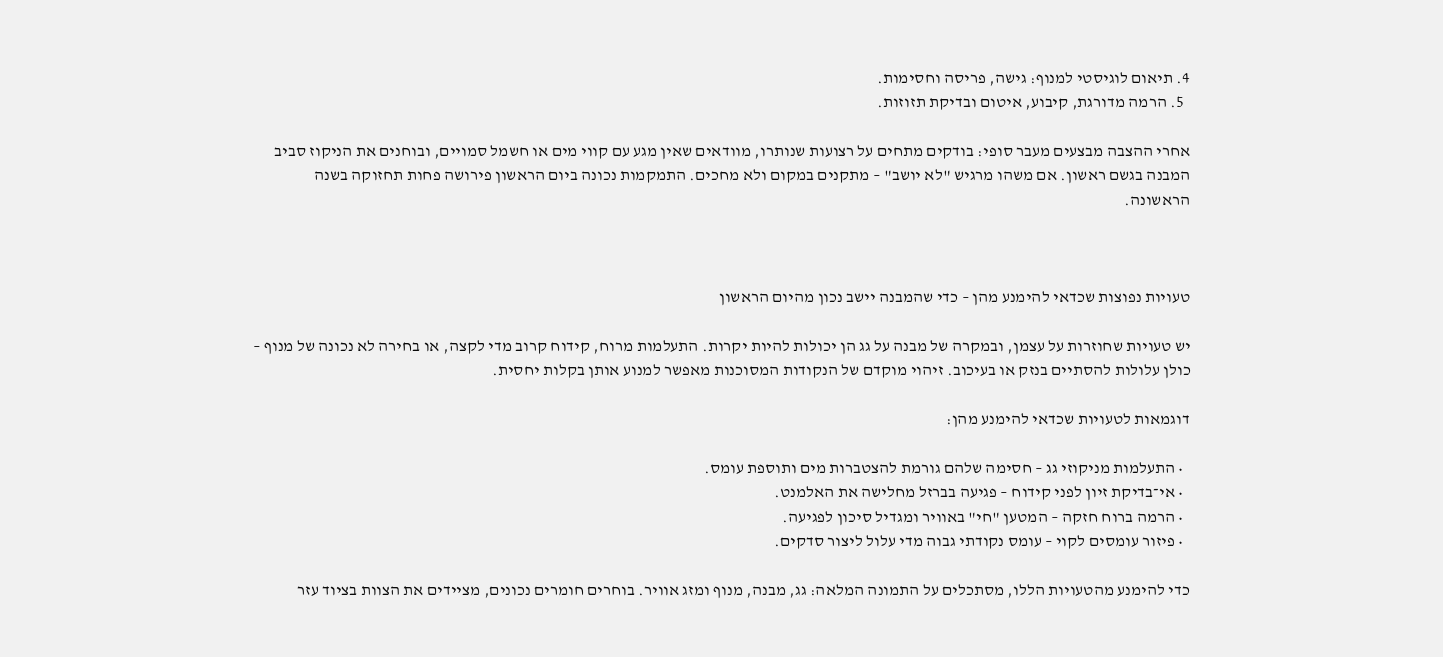4. תיאום לוגיסטי למנוף: גישה, פריסה וחסימות.
  5. הרמה מדורגת, קיבוע, איטום ובדיקת תזוזות.

אחרי ההצבה מבצעים מעבר סופי: בודקים מתחים על רצועות שנותרו, מוודאים שאין מגע עם קווי מים או חשמל סמויים, ובוחנים את הניקוז סביב המבנה בגשם ראשון. אם משהו מרגיש "לא יושב" – מתקנים במקום ולא מחכים. התמקמות נכונה ביום הראשון פירושה פחות תחזוקה בשנה הראשונה.



טעויות נפוצות שכדאי להימנע מהן – כדי שהמבנה יישב נכון מהיום הראשון

יש טעויות שחוזרות על עצמן, ובמקרה של מבנה על גג הן יכולות להיות יקרות. התעלמות מרוח, קידוח קרוב מדי לקצה, או בחירה לא נכונה של מנוף – כולן עלולות להסתיים בנזק או בעיכוב. זיהוי מוקדם של הנקודות המסוכנות מאפשר למנוע אותן בקלות יחסית.

דוגמאות לטעויות שכדאי להימנע מהן:

  • התעלמות מניקוזי גג – חסימה שלהם גורמת להצטברות מים ותוספת עומס.
  • אי־בדיקת זיון לפני קידוח – פגיעה בברזל מחלישה את האלמנט.
  • הרמה ברוח חזקה – המטען "חי" באוויר ומגדיל סיכון לפגיעה.
  • פיזור עומסים לקוי – עומס נקודתי גבוה מדי עלול ליצור סדקים.

כדי להימנע מהטעויות הללו, מסתכלים על התמונה המלאה: גג, מבנה, מנוף ומזג אוויר. בוחרים חומרים נכונים, מציידים את הצוות בציוד עזר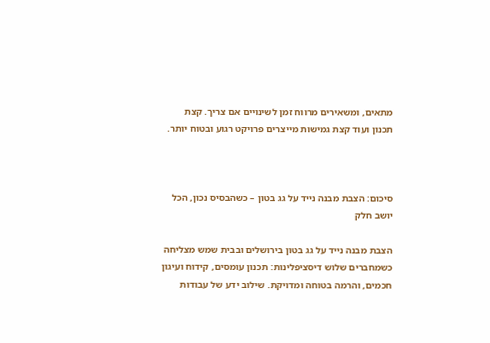מתאים, ומשאירים מרווח זמן לשינויים אם צריך. קצת תכנון ועוד קצת גמישות מייצרים פרויקט רגוע ובטוח יותר.



סיכום: הצבת מבנה נייד על גג בטון – כשהבסיס נכון, הכל יושב חלק

הצבת מבנה נייד על גג בטון בירושלים ובבית שמש מצליחה כשמחברים שלוש דיסציפלינות: תכנון עומסים, קידוח ועיגון חכמים, והרמה בטוחה ומדויקת. שילוב ידע של עבודות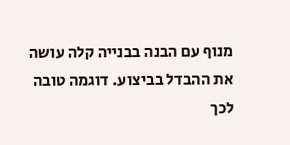מנוף עם הבנה בבנייה קלה עושה את ההבדל בביצוע. דוגמה טובה לכך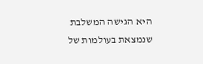היא הגישה המשלבת שנמצאת בעולמות של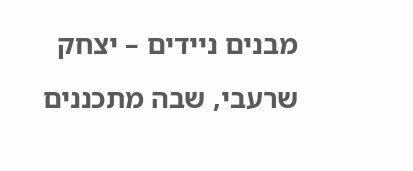מבנים ניידים – יצחק שרעבי, שבה מתכננים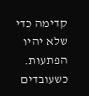קדימה כדי שלא יהיו הפתעות. כשעובדים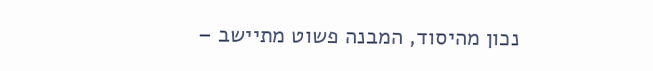נכון מהיסוד, המבנה פשוט מתיישב –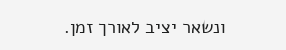ונשאר יציב לאורך זמן.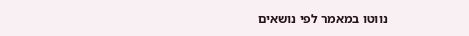נווטו במאמר לפי נושאים